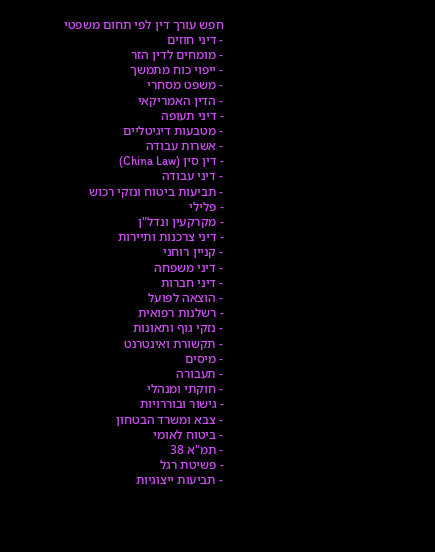חפש עורך דין לפי תחום משפטי
- דיני חוזים
- מומחים לדין הזר
- ייפוי כוח מתמשך
- משפט מסחרי
- הדין האמריקאי
- דיני תעופה
- מטבעות דיגיטליים
- אשרות עבודה
- דין סין (China Law)
- דיני עבודה
- תביעות ביטוח ונזקי רכוש
- פלילי
- מקרקעין ונדל"ן
- דיני צרכנות ותיירות
- קניין רוחני
- דיני משפחה
- דיני חברות
- הוצאה לפועל
- רשלנות רפואית
- נזקי גוף ותאונות
- תקשורת ואינטרנט
- מיסים
- תעבורה
- חוקתי ומנהלי
- גישור ובוררויות
- צבא ומשרד הבטחון
- ביטוח לאומי
- תמ"א 38
- פשיטת רגל
- תביעות ייצוגיות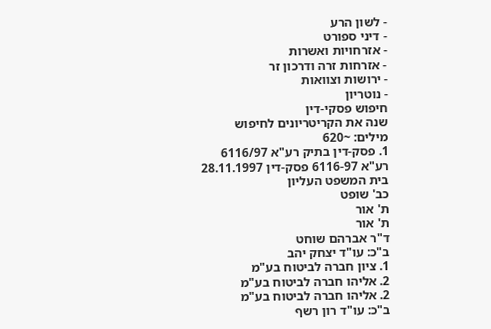- לשון הרע
- דיני ספורט
- אזרחויות ואשרות
- אזרחות זרה ודרכון זר
- ירושות וצוואות
- נוטריון
חיפוש פסקי-דין
שנה את הקריטריונים לחיפוש
מילים: ~620
1. פסק-דין בתיק רע"א 6116/97
רע"א 6116-97 פסק-דין 28.11.1997
בית המשפט העליון
כב' שופט
ת' אור
ת' אור
ד"ר אברהם שוחט
ב"כ: עו"ד יצחק יהב
1. ציון חברה לביטוח בע"מ
2. אליהו חברה לביטוח בע"מ
2. אליהו חברה לביטוח בע"מ
ב"כ: עו"ד רון רשף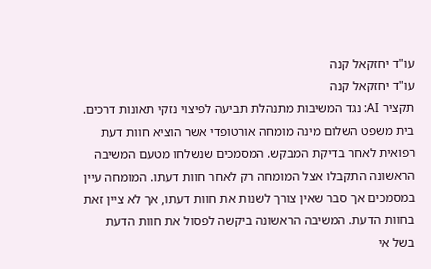עו"ד יחזקאל קנה
עו"ד יחזקאל קנה
תקציר AI: נגד המשיבות מתנהלת תביעה לפיצוי נזקי תאונות דרכים. בית משפט השלום מינה מומחה אורטופדי אשר הוציא חוות דעת רפואית לאחר בדיקת המבקש. המסמכים שנשלחו מטעם המשיבה הראשונה התקבלו אצל המומחה רק לאחר חוות דעתו. המומחה עיין במסמכים אך סבר שאין צורך לשנות את חוות דעתו, אך לא ציין זאת בחוות הדעת. המשיבה הראשונה ביקשה לפסול את חוות הדעת בשל אי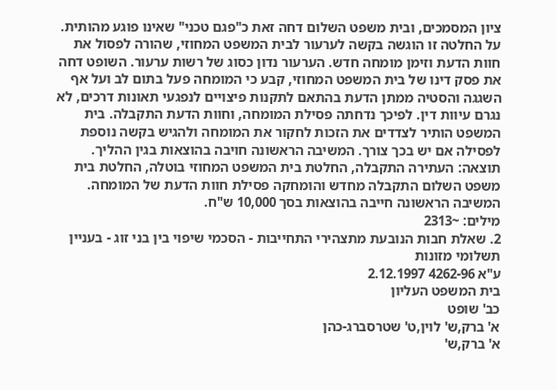ציון המסמכים, ובית משפט השלום דחה זאת כ"פגם טכני" שאינו פוגע מהותית. על החלטה זו הוגשה בקשה לערעור לבית המשפט המחוזי, שהורה לפסול את חוות הדעת וזימן מומחה חדש. הערעור נדון כסוג של רשות ערעור. השופט דחה את פסק דינו של בית המשפט המחוזי, קבע כי המומחה פעל בתום לב ועל אף השגגה והסטיה ממתן הדעת בהתאם לתקנות פיצויים לנפגעי תאונות דרכים, לא נגרם עיוות דין. לפיכך נדחתה פסילת המומחה, וחוות הדעת התקבלה. בית המשפט הותיר לצדדים את הזכות לחקור את המומחה ולהגיש בקשה נוספת לפסילה אם יש בכך צורך. המשיבה הראשונה חויבה בהוצאות בגין ההליך.
תוצאה: העתירה התקבלה, החלטת בית המשפט המחוזי בוטלה, החלטת בית משפט השלום התקבלה מחדש והומחקה פסילת חוות הדעת של המומחה. המשיבה הראשונה חייבה בהוצאות בסך 10,000 ש"ח.
מילים: ~2313
2. שאלת חבות הנובעת מתצהירי התחייבות - הסכמי שיפוי בין בני זוג - בעניין תשלומי מזונות
ע"א 4262-96 2.12.1997
בית המשפט העליון
כב' שופט
א' ברק,ש' לוין,ט' שטרסברג-כהן
א' ברק,ש'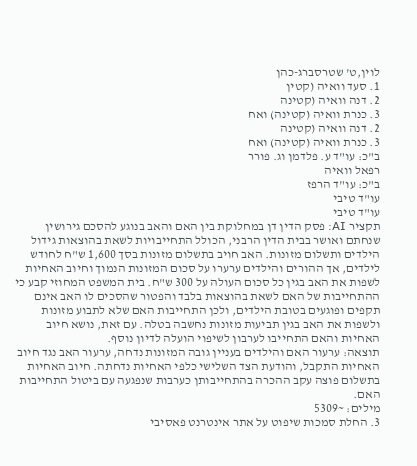לוין,ט' שטרסברג-כהן
1. סעד וואיה (קטין
2. דנה וואיה (קטינה
3. כנרת וואיה (קטינה) ואח
2. דנה וואיה (קטינה
3. כנרת וואיה (קטינה) ואח
ב"כ: עו"ד ע. פלדמן וג. פורר
רפאל וואיה
ב"כ: עו"ד הרפז
עו"ד טיבי
עו"ד טיבי
תקציר AI: פסק הדין דן במחלוקת בין האם והאב בנוגע להסכם גירושין שנחתם ואושר בבית הדין הרבני, הכולל התחייבויות לשאת בהוצאות גידול הילדים ותשלום מזונות. האב חויב בתשלום מזונות בסך 1,600 ש"ח לחודש לילדים, אך ההורים והילדים ערערו על סכום המזונות הנמוך וחיוב האחיות לשפות את האב בגין כל סכום העולה על 300 ש"ח. בית המשפט המחוזי קבע כי ההתחייבות של האם לשאת בהוצאות בלבד והפטור שהסכים לו האב אינם תקפים ופוגעים בטובת הילדים, ולכן התחייבות האם שלא לתבוע מזונות ולשפות את האב בגין תביעות מזונות נחשבה בטלה. עם זאת, נושא חיוב האחיות והאם התחייבו לערבון לשיפוי הועלה לדיון נוסף.
תוצאה: ערעור האם והילדים בעניין גובה המזונות נדחה, ערעור האב נגד חיוב האחיות התקבל, והודעת הצד השלישי כלפי האחיות נדחתה. חיוב האחיות בתשלום פוצה עקב ההכרה בהתחייבותן כערבות שנפגעה עם ביטול התחייבות האם.
מילים: ~5309
3. החלת סמכות שיפוט על אתר אינטרנט פאסיבי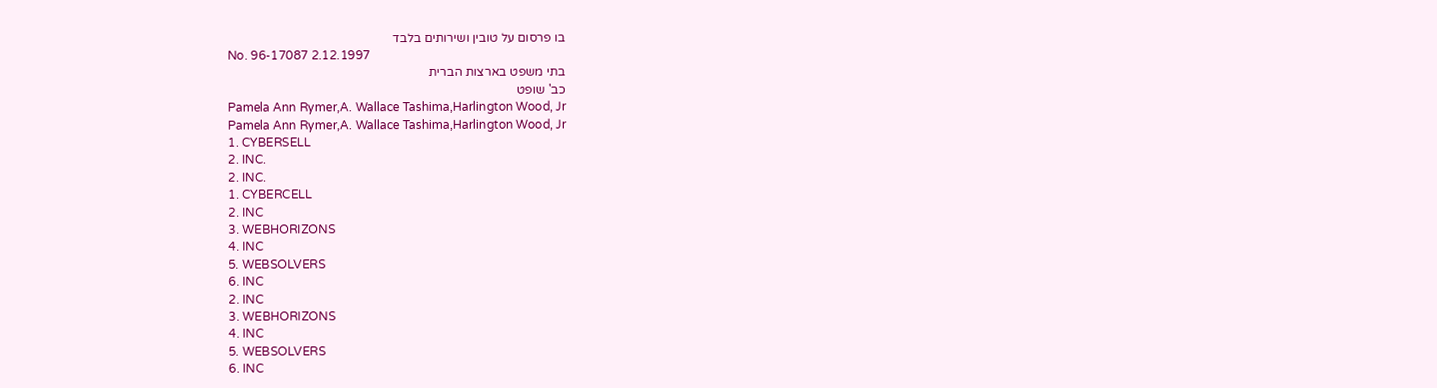בו פרסום על טובין ושירותים בלבד
No. 96-17087 2.12.1997
בתי משפט בארצות הברית
כב' שופט
Pamela Ann Rymer,A. Wallace Tashima,Harlington Wood, Jr
Pamela Ann Rymer,A. Wallace Tashima,Harlington Wood, Jr
1. CYBERSELL
2. INC.
2. INC.
1. CYBERCELL
2. INC
3. WEBHORIZONS
4. INC
5. WEBSOLVERS
6. INC
2. INC
3. WEBHORIZONS
4. INC
5. WEBSOLVERS
6. INC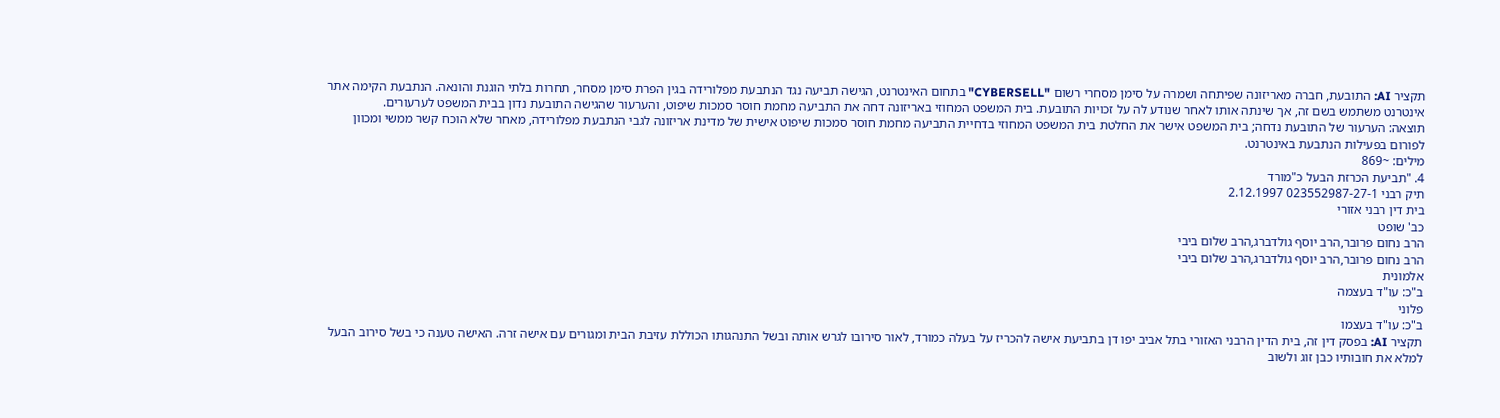תקציר AI: התובעת, חברה מאריזונה שפיתחה ושמרה על סימן מסחרי רשום "CYBERSELL" בתחום האינטרנט, הגישה תביעה נגד הנתבעת מפלורידה בגין הפרת סימן מסחר, תחרות בלתי הוגנת והונאה. הנתבעת הקימה אתר אינטרנט משתמש בשם זה, אך שינתה אותו לאחר שנודע לה על זכויות התובעת. בית המשפט המחוזי באריזונה דחה את התביעה מחמת חוסר סמכות שיפוט, והערעור שהגישה התובעת נדון בבית המשפט לערעורים.
תוצאה: הערעור של התובעת נדחה; בית המשפט אישר את החלטת בית המשפט המחוזי בדחיית התביעה מחמת חוסר סמכות שיפוט אישית של מדינת אריזונה לגבי הנתבעת מפלורידה, מאחר שלא הוכח קשר ממשי ומכוון לפורום בפעילות הנתבעת באינטרנט.
מילים: ~869
4. "תביעת הכרזת הבעל כ"מורד
תיק רבני 023552987-27-1 2.12.1997
בית דין רבני אזורי
כב' שופט
הרב נחום פרובר,הרב יוסף גולדברג,הרב שלום ביבי
הרב נחום פרובר,הרב יוסף גולדברג,הרב שלום ביבי
אלמונית
ב"כ: עו"ד בעצמה
פלוני
ב"כ: עו"ד בעצמו
תקציר AI: בפסק דין זה, בית הדין הרבני האזורי בתל אביב יפו דן בתביעת אישה להכריז על בעלה כמורד, לאור סירובו לגרש אותה ובשל התנהגותו הכוללת עזיבת הבית ומגורים עם אישה זרה. האישה טענה כי בשל סירוב הבעל למלא את חובותיו כבן זוג ולשוב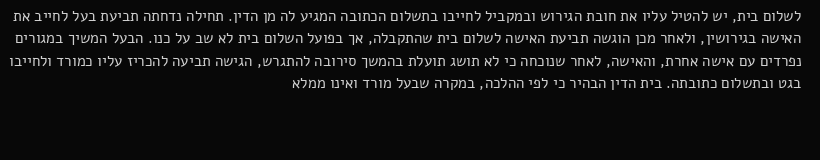לשלום בית, יש להטיל עליו את חובת הגירוש ובמקביל לחייבו בתשלום הכתובה המגיע לה מן הדין. תחילה נדחתה תביעת בעל לחייב את האישה בגירושין, ולאחר מכן הוגשה תביעת האישה לשלום בית שהתקבלה, אך בפועל השלום בית לא שב על כנו. הבעל המשיך במגורים נפרדים עם אישה אחרת, והאישה, לאחר שנוכחה כי לא תושג תועלת בהמשך סירובה להתגרש, הגישה תביעה להכריז עליו כמורד ולחייבו בגט ובתשלום כתובתה. בית הדין הבהיר כי לפי ההלכה, במקרה שבעל מורד ואינו ממלא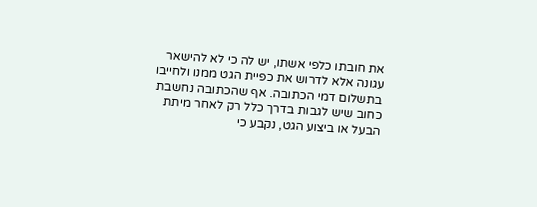את חובתו כלפי אשתו, יש לה כי לא להישאר עגונה אלא לדרוש את כפיית הגט ממנו ולחייבו בתשלום דמי הכתובה. אף שהכתובה נחשבת כחוב שיש לגבות בדרך כלל רק לאחר מיתת הבעל או ביצוע הגט, נקבע כי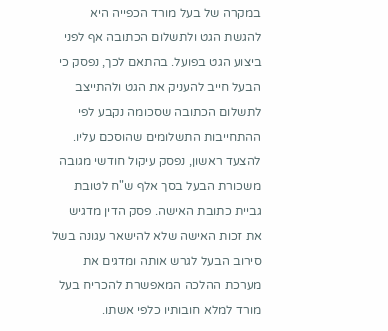במקרה של בעל מורד הכפייה היא להגשת הגט ולתשלום הכתובה אף לפני ביצוע הגט בפועל. בהתאם לכך, נפסק כי הבעל חייב להעניק את הגט ולהתייצב לתשלום הכתובה שסכומה נקבע לפי ההתחייבות התשלומים שהוסכם עליו. להצעד ראשון, נפסק עיקול חודשי מגובה משכורת הבעל בסך אלף ש"ח לטובת גביית כתובת האישה. פסק הדין מדגיש את זכות האישה שלא להישאר עגונה בשל סירוב הבעל לגרש אותה ומדגים את מערכת ההלכה המאפשרת להכריח בעל מורד למלא חובותיו כלפי אשתו.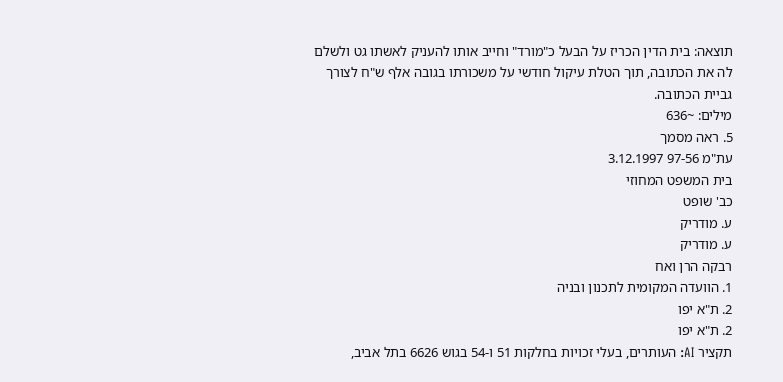תוצאה: בית הדין הכריז על הבעל כ"מורד" וחייב אותו להעניק לאשתו גט ולשלם לה את הכתובה, תוך הטלת עיקול חודשי על משכורתו בגובה אלף ש"ח לצורך גביית הכתובה.
מילים: ~636
5. ראה מסמך
עת"מ 97-56 3.12.1997
בית המשפט המחוזי
כב' שופט
ע. מודריק
ע. מודריק
רבקה הרן ואח
1. הוועדה המקומית לתכנון ובניה
2. ת"א יפו
2. ת"א יפו
תקציר AI: העותרים, בעלי זכויות בחלקות 51 ו-54 בגוש 6626 בתל אביב,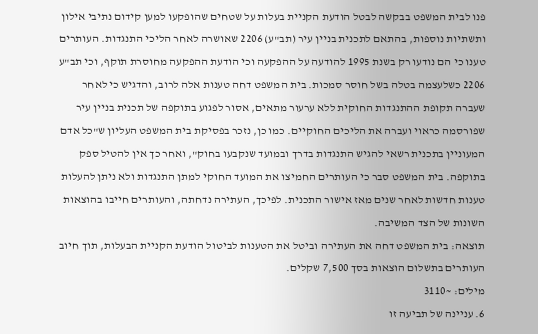פנו לבית המשפט בבקשה לבטל הודעת הקניית בעלות על שטחים שהופקעו למען קידום נתיבי אילון ותשתיות נוספות, בהתאם לתכנית בניין עיר (תב"ע) 2206 שאושרה לאחר הליכי התנגדות. העותרים טענו כי הם נודעו רק בשנת 1995 להודעה על ההפקעה וכי הודעת ההפקעה מחוסרת תוקף, וכי תב"ע 2206 כשלעצמה בטלה בשל חוסר סמכות. בית המשפט דחה טענות אלה לרוב, והדגיש כי לאחר שעברה תקופת ההתנגדות החוקית ללא ערעור מתאים, אסור לפגוע בתוקפה של תכנית בניין עיר שפורסמה כראוי ועברה את הליכים החוקיים. כמו כן, נזכר בפסיקת בית המשפט העליון ש"כל אדם המעוניין בתכנית רשאי להגיש התנגדות בדרך ובמועד שנקבעו בחוק", ואחר כך אין להטיל ספק בתוקפה. בית המשפט סבר כי העותרים החמיצו את המועד החוקי למתן התנגדות ולא ניתן להעלות טענות חדשות לאחר שנים מאז אישור התכנית. לפיכך, העתירה נדחתה, והעותרים חייבו בהוצאות השונות של הצד המשיבה.
תוצאה: בית המשפט דחה את העתירה וביטל את הטענות לביטול הודעת הקניית הבעלות, תוך חיוב העותרים בתשלום הוצאות בסך 7,500 שקלים.
מילים: ~3110
6. עניינה של תביעה זו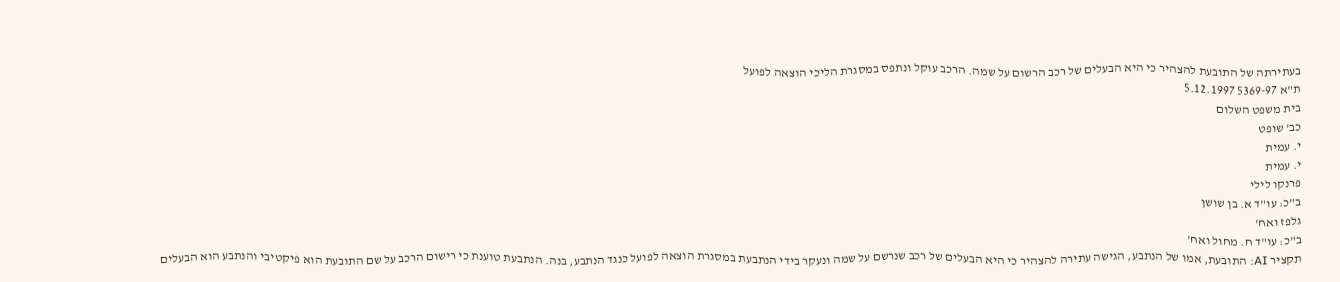בעתירתה של התובעת להצהיר כי היא הבעלים של רכב הרשום על שמה. הרכב עוקל ונתפס במסגרת הליכי הוצאה לפועל
ת"א 5369-97 5.12.1997
בית משפט השלום
כב' שופט
י. עמית
י. עמית
פרנקו לילי
ב"כ: עו"ד א. בן שושן
גלפז ואח'
ב"כ: עו"ד ח. מחול ואח'
תקציר AI: התובעת, אמו של הנתבע, הגישה עתירה להצהיר כי היא הבעלים של רכב שנרשם על שמה ונעקר בידי הנתבעת במסגרת הוצאה לפועל כנגד הנתבע, בנה. הנתבעת טוענת כי רישום הרכב על שם התובעת הוא פיקטיבי והנתבע הוא הבעלים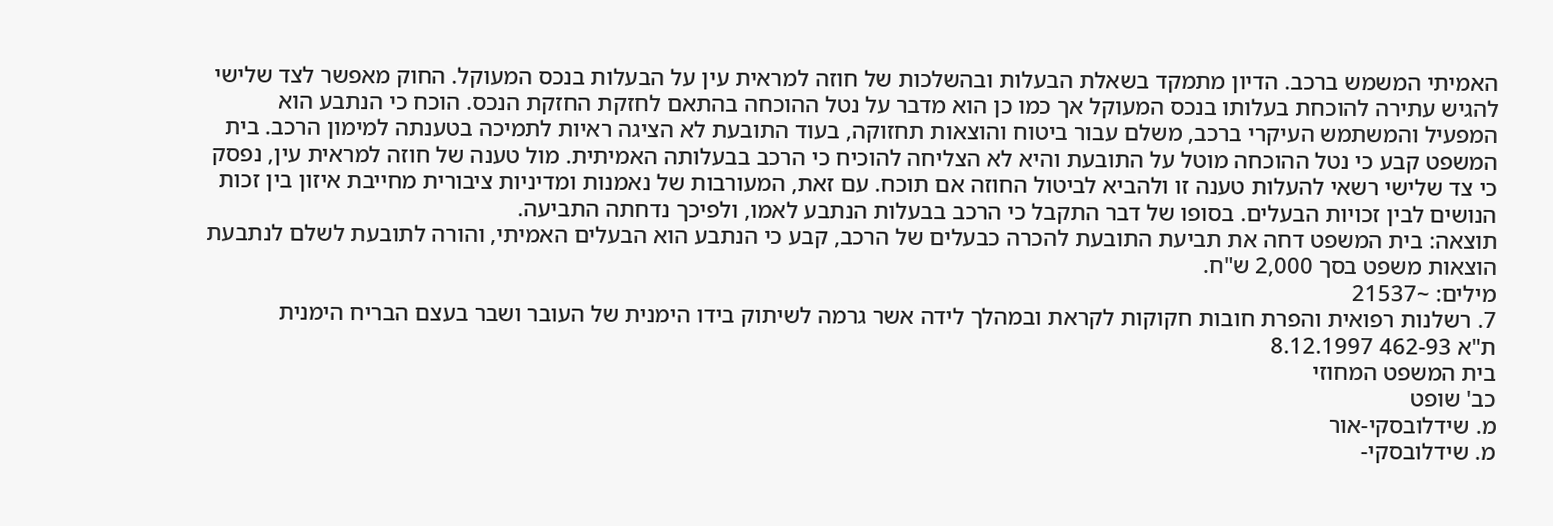האמיתי המשמש ברכב. הדיון מתמקד בשאלת הבעלות ובהשלכות של חוזה למראית עין על הבעלות בנכס המעוקל. החוק מאפשר לצד שלישי להגיש עתירה להוכחת בעלותו בנכס המעוקל אך כמו כן הוא מדבר על נטל ההוכחה בהתאם לחזקת החזקת הנכס. הוכח כי הנתבע הוא המפעיל והמשתמש העיקרי ברכב, משלם עבור ביטוח והוצאות תחזוקה, בעוד התובעת לא הציגה ראיות לתמיכה בטענתה למימון הרכב. בית המשפט קבע כי נטל ההוכחה מוטל על התובעת והיא לא הצליחה להוכיח כי הרכב בבעלותה האמיתית. מול טענה של חוזה למראית עין, נפסק כי צד שלישי רשאי להעלות טענה זו ולהביא לביטול החוזה אם תוכח. עם זאת, המעורבות של נאמנות ומדיניות ציבורית מחייבת איזון בין זכות הנושים לבין זכויות הבעלים. בסופו של דבר התקבל כי הרכב בבעלות הנתבע לאמו, ולפיכך נדחתה התביעה.
תוצאה: בית המשפט דחה את תביעת התובעת להכרה כבעלים של הרכב, קבע כי הנתבע הוא הבעלים האמיתי, והורה לתובעת לשלם לנתבעת הוצאות משפט בסך 2,000 ש"ח.
מילים: ~21537
7. רשלנות רפואית והפרת חובות חקוקות לקראת ובמהלך לידה אשר גרמה לשיתוק בידו הימנית של העובר ושבר בעצם הבריח הימנית
ת"א 462-93 8.12.1997
בית המשפט המחוזי
כב' שופט
מ. שידלובסקי-אור
מ. שידלובסקי-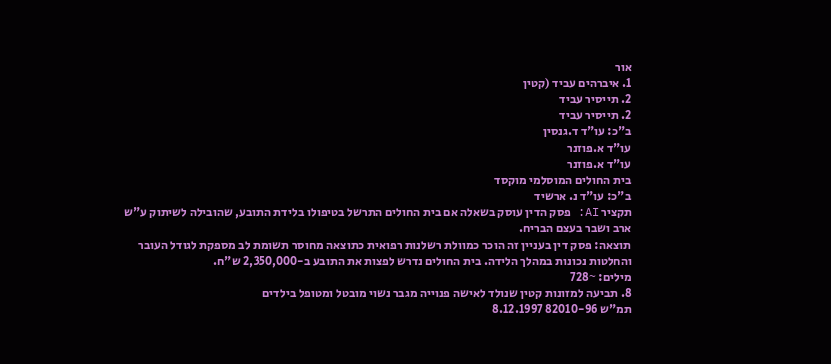אור
1. איברהים עביד (קטין
2. תייסיר עביד
2. תייסיר עביד
ב"כ: עו"ד ד.גנסין
עו"ד א.פוזנר
עו"ד א.פוזנר
בית החולים המוסלמי מוקסד
ב"כ: עו"ד נ. ארשיד
תקציר AI: פסק הדין עוסק בשאלה אם בית החולים התרשל בטיפולו בלידת התובע, שהובילה לשיתוק ע"ש ארב ושבר בעצם הבריח.
תוצאה: פסק דין בעניין זה הוכר כמוולת רשלנות רפואית כתוצאה מחוסר תשומת לב מספקת לגודל העובר והחלטות נכונות במהלך הלידה. בית החולים נדרש לפצות את התובע ב-2,350,000 ש"ח.
מילים: ~728
8. תביעה למזונות קטין שנולד לאישה פנוייה מגבר נשוי מובטל ומטופל בילדים
תמ"ש 82010-96 8.12.1997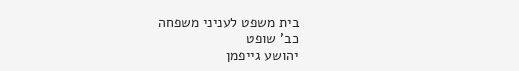בית משפט לעניני משפחה
כב' שופט
יהושע גייפמן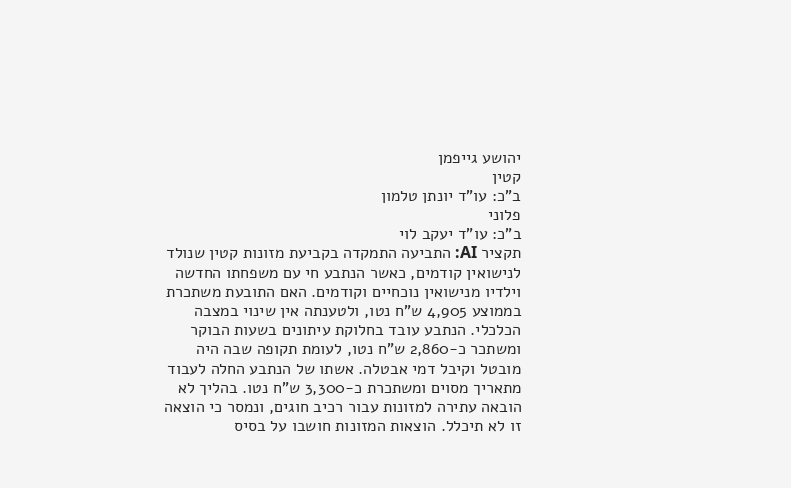יהושע גייפמן
קטין
ב"כ: עו"ד יונתן טלמון
פלוני
ב"כ: עו"ד יעקב לוי
תקציר AI: התביעה התמקדה בקביעת מזונות קטין שנולד לנישואין קודמים, כאשר הנתבע חי עם משפחתו החדשה וילדיו מנישואין נוכחיים וקודמים. האם התובעת משתכרת בממוצע 4,905 ש"ח נטו, ולטענתה אין שינוי במצבה הכלכלי. הנתבע עובד בחלוקת עיתונים בשעות הבוקר ומשתכר כ-2,860 ש"ח נטו, לעומת תקופה שבה היה מובטל וקיבל דמי אבטלה. אשתו של הנתבע החלה לעבוד מתאריך מסוים ומשתכרת כ-3,300 ש"ח נטו. בהליך לא הובאה עתירה למזונות עבור רכיב חוגים, ונמסר כי הוצאה זו לא תיכלל. הוצאות המזונות חושבו על בסיס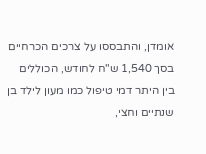אומדן, והתבססו על צרכים הכרחיים בסך 1,540 ש"ח לחודש, הכוללים בין היתר דמי טיפול כמו מעון לילד בן שנתיים וחצי,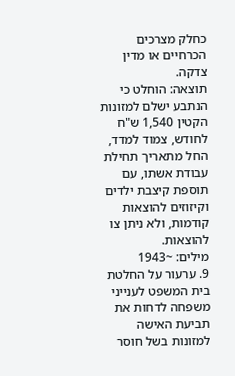כחלק מצרכים הכרחיים או מדין צדקה.
תוצאה: הוחלט כי הנתבע ישלם למזונות הקטין 1,540 ש"ח לחודש, צמוד למדד, החל מתאריך תחילת עבודת אשתו, עם תוספת קיצבת ילדים וקיזוזים להוצאות קודמות, ולא ניתן צו להוצאות.
מילים: ~1943
9. ערעור על החלטת בית המשפט לענייני משפחה לדחות את תביעת האישה למזונות בשל חוסר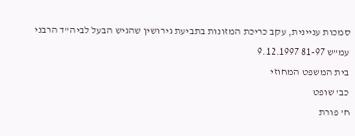סמכות עניינית, עקב כריכת המזונות בתביעת גירושין שהגיש הבעל לביה"ד הרבני
עמ"ש 81-97 9.12.1997
בית המשפט המחוזי
כב' שופט
ח' פורת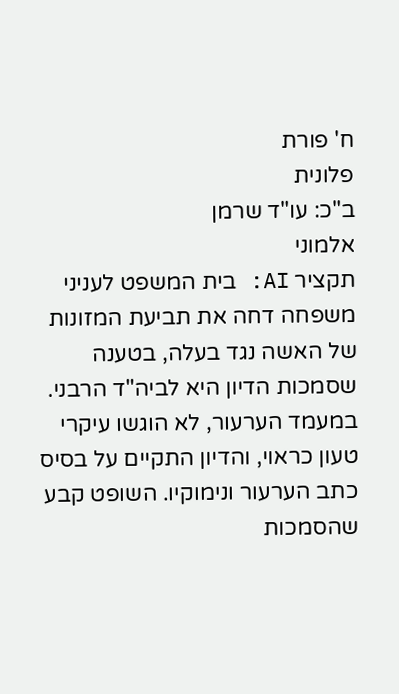ח' פורת
פלונית
ב"כ: עו"ד שרמן
אלמוני
תקציר AI: בית המשפט לעניני משפחה דחה את תביעת המזונות של האשה נגד בעלה, בטענה שסמכות הדיון היא לביה"ד הרבני. במעמד הערעור, לא הוגשו עיקרי טעון כראוי, והדיון התקיים על בסיס כתב הערעור ונימוקיו. השופט קבע שהסמכות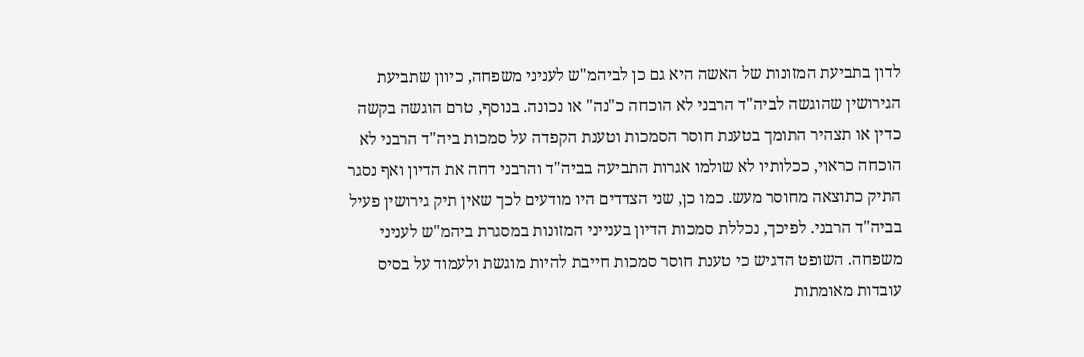לדון בתביעת המזונות של האשה היא גם כן לביהמ"ש לעניני משפחה, כיוון שתביעת הגירושין שהוגשה לביה"ד הרבני לא הוכחה כ"נה" או נכונה. בנוסף, טרם הוגשה בקשה כדין או תצהיר התומך בטענת חוסר הסמכות וטענת הקפדה על סמכות ביה"ד הרבני לא הוכחה כראוי, ככלותיו לא שולמו אגרות התביעה בביה"ד והרבני דחה את הדיון ואף נסגר התיק כתוצאה מחוסר מעש. כמו כן, שני הצדדים היו מודעים לכך שאין תיק גירושין פעיל בביה"ד הרבני. לפיכך, נכללת סמכות הדיון בענייני המזונות במסגרת ביהמ"ש לעניני משפחה. השופט הדגיש כי טענת חוסר סמכות חייבת להיות מוגשת ולעמוד על בסיס עובדות מאומתות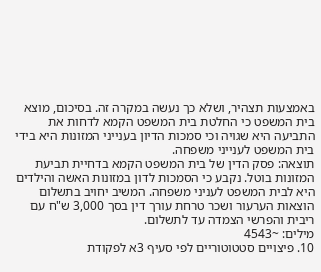באמצעות תצהיר, ושלא כך נעשה במקרה זה. בסיכום, מוצא בית המשפט כי החלטת בית המשפט הקמא לדחות את התביעה היא שגויה וכי סמכות הדיון בענייני המזונות היא בידי בית המשפט לענייני משפחה.
תוצאה: פסק הדין של בית המשפט הקמא בדחיית תביעת המזונות בוטל. נקבע כי הסמכות לדון במזונות האשה והילדים היא לבית המשפט לעניני משפחה. המשיב יחויב בתשלום הוצאות הערעור ושכר טרחת עורך דין בסך 3,000 ש"ח עם ריבית והפרשי הצמדה עד לתשלום.
מילים: ~4543
10. פיצויים סטטוטוריים לפי סעיף 3א לפקודת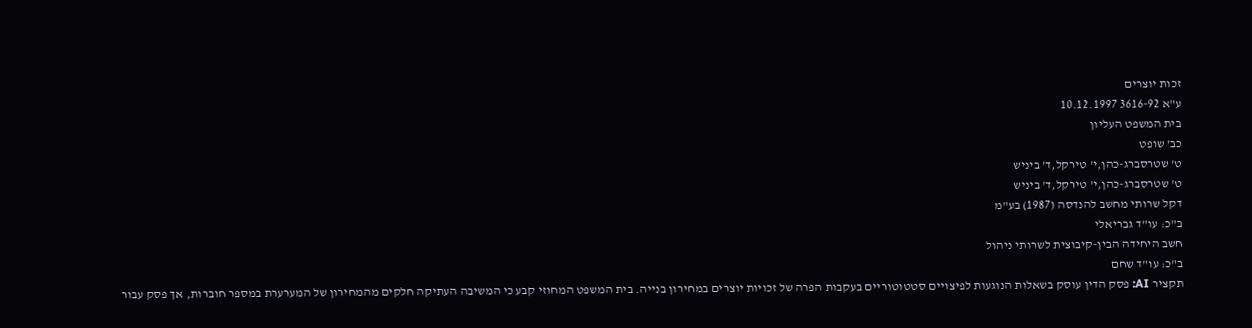זכות יוצרים
ע"א 3616-92 10.12.1997
בית המשפט העליון
כב' שופט
ט' שטרסברג-כהן,י' טירקל,ד' ביניש
ט' שטרסברג-כהן,י' טירקל,ד' ביניש
דקל שרותי מחשב להנדסה (1987) בע"מ
ב"כ: עו"ד גבריאלי
חשב היחידה הבין-קיבוצית לשרותי ניהול
ב"כ: עו"ד שחם
תקציר AI: פסק הדין עוסק בשאלות הנוגעות לפיצויים סטטוטוריים בעקבות הפרה של זכויות יוצרים במחירון בנייה. בית המשפט המחוזי קבע כי המשיבה העתיקה חלקים מהמחירון של המערערת במספר חוברות, אך פסק עבור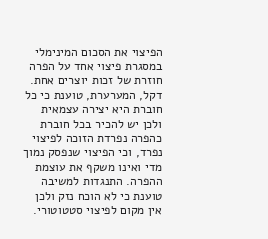הפיצוי את הסכום המינימלי במסגרת פיצוי אחד על הפרה חוזרת של זכות יוצרים אחת. דקל, המערערת, טוענת כי כל חוברת היא יצירה עצמאית ולכן יש להכיר בכל חוברת כהפרה נפרדת הזוכה לפיצוי נפרד, וכי הפיצוי שנפסק נמוך מדי ואינו משקף את עוצמת ההפרה. התנגדות למשיבה טוענת כי לא הוכח נזק ולכן אין מקום לפיצוי סטטוטורי.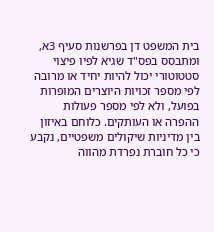בית המשפט דן בפרשנות סעיף 3א, ומתבסס בפס"ד שגיא לפיו פיצוי סטטוטורי יכול להיות יחיד או מרובה לפי מספר זכויות היוצרים המופרות בפועל, ולא לפי מספר פעולות ההפרה או העותקים. כלוחם באיזון בין מדיניות שיקולים משפטיים, נקבע כי כל חוברת נפרדת מהווה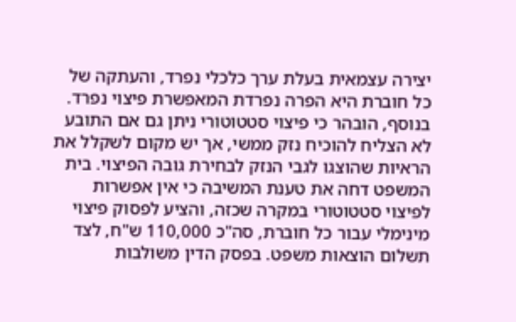יצירה עצמאית בעלת ערך כלכלי נפרד, והעתקה של כל חוברת היא הפרה נפרדת המאפשרת פיצוי נפרד. בנוסף, הובהר כי פיצוי סטטוטורי ניתן גם אם התובע לא הצליח להוכיח נזק ממשי, אך יש מקום לשקלל את הראיות שהוצגו לגבי הנזק לבחירת גובה הפיצוי. בית המשפט דחה את טענת המשיבה כי אין אפשרות לפיצוי סטטוטורי במקרה שכזה, והציע לפסוק פיצוי מינימלי עבור כל חוברת, סה"כ 110,000 ש"ח, לצד תשלום הוצאות משפט. בפסק הדין משולבות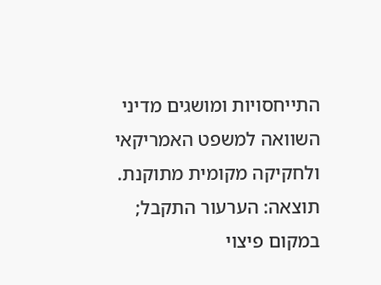התייחסויות ומושגים מדיני השוואה למשפט האמריקאי ולחקיקה מקומית מתוקנת.
תוצאה: הערעור התקבל; במקום פיצוי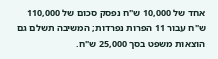אחד של 10,000 ש"ח נפסק סכום של 110,000 ש"ח עבור 11 הפרות נפרדות; המשיבה תשלם גם הוצאות משפט בסך 25,000 ש"ח.